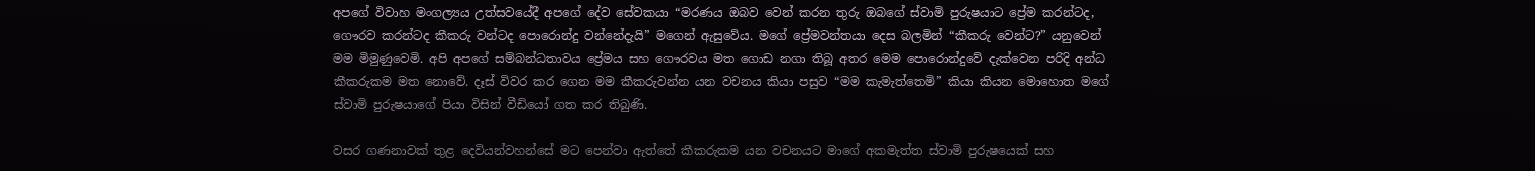අපගේ විවාහ මංගල්‍යය උත්සවයේදී අපගේ දේව සේවකයා “මරණය ඔබව වෙන් කරන තුරු ඔබගේ ස්වාමි පුරුෂයාට ප්‍රේම කරන්ටද, ගෞරව කරන්ටද කීකරු වන්ටද පොරොන්දු වන්නේදැයි” මගෙන් ඇසුවේය. මගේ ප්‍රේමවන්තයා දෙස බලමින් “කීකරු වෙන්ට?” යනුවෙන් මම මිමුණුවෙමි. අපි අපගේ සම්බන්ධතාවය ප්‍රේමය සහ ගෞරවය මත ගොඩ නගා තිබූ අතර මෙම පොරොන්දුවේ දැක්වෙන පරිදි අන්ධ කීකරුකම මත නොවේ. දෑස් විවර කර ගෙන මම කීකරුවන්න යන වචනය කියා පසුව “මම කැමැත්තෙමි” කියා කියන මොහොත මගේ ස්වාමි පුරුෂයාගේ පියා විසින් වීඩියෝ ගත කර තිබුණි.

වසර ගණනාවක් තුළ දෙවියන්වහන්සේ මට පෙන්වා ඇත්තේ කීකරුකම යන වචනයට මාගේ අකමැත්ත ස්වාමි පුරුෂයෙක් සහ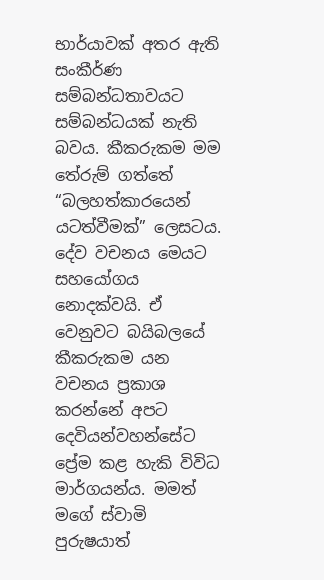භාර්යාවක් අතර ඇති සංකීර්ණ සම්බන්ධතාවයට සම්බන්ධයක් නැති බවය. කීකරුකම මම තේරුම් ගත්තේ “බලහත්කාරයෙන් යටත්වීමක්” ලෙසටය. දේව වචනය මෙයට සහයෝගය නොදක්වයි. ඒ වෙනුවට බයිබලයේ කීකරුකම යන වචනය ප්‍රකාශ කරන්නේ අපට දෙවියන්වහන්සේට ප්‍රේම කළ හැකි විවිධ මාර්ගයන්ය. මමත් මගේ ස්වාමි පුරුෂයාත්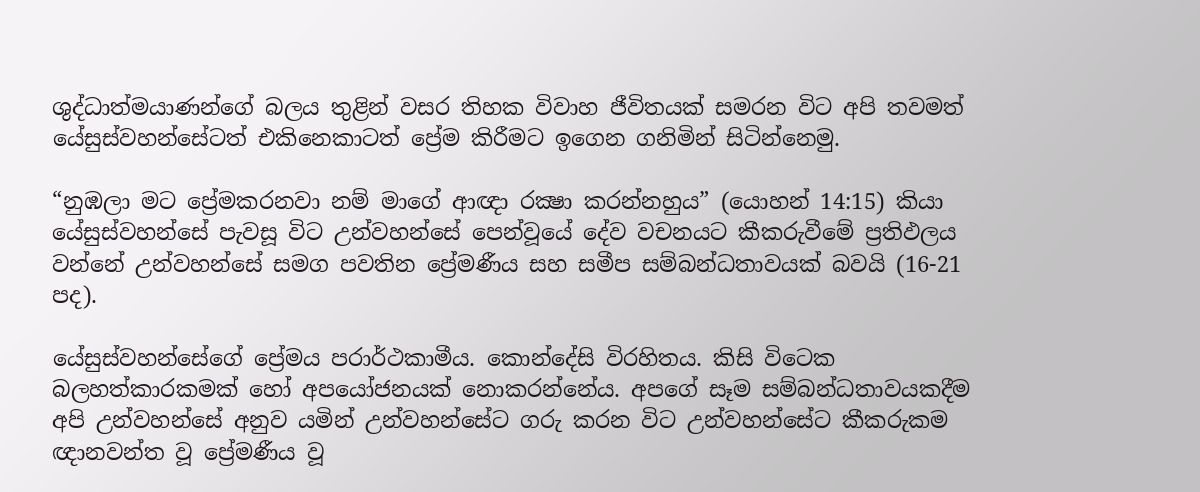ශුද්ධාත්මයාණන්ගේ බලය තුළින් වසර තිහක විවාහ ජීවිතයක් සමරන විට අපි තවමත් යේසුස්වහන්සේටත් එකිනෙකාටත් ප්‍රේම කිරීමට ඉගෙන ගනිමින් සිටින්නෙමු.

“නුඹලා මට ප්‍රේමකරනවා නම් මාගේ ආඥා රක්‍ෂා කරන්නහුය” (යොහන් 14:15) කියා යේසුස්වහන්සේ පැවසූ විට උන්වහන්සේ පෙන්වූයේ දේව වචනයට කීකරුවීමේ ප්‍රතිඵලය වන්නේ උන්වහන්සේ සමග පවතින ප්‍රේමණීය සහ සමීප සම්බන්ධතාවයක් බවයි (16-21 පද).

යේසුස්වහන්සේගේ ප්‍රේමය පරාර්ථකාමීය. කොන්දේසි විරහිතය. කිසි විටෙක බලහත්කාරකමක් හෝ අපයෝජනයක් නොකරන්නේය. අපගේ සෑම සම්බන්ධතාවයකදීම අපි උන්වහන්සේ අනුව යමින් උන්වහන්සේට ගරු කරන විට උන්වහන්සේට කීකරුකම ඥානවන්ත වූ ප්‍රේමණීය වූ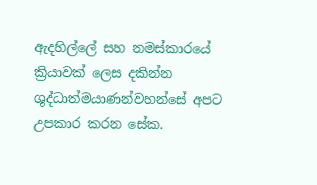ඇදහිල්ලේ සහ නමස්කාරයේ ක්‍රියාවක් ලෙස දකින්න ශුද්ධාත්මයාණන්වහන්සේ අපට උපකාර කරන සේක.